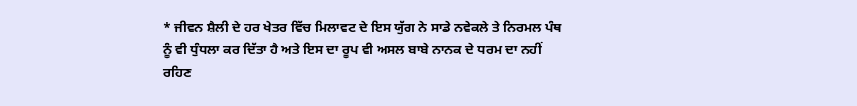* ਜੀਵਨ ਸ਼ੈਲੀ ਦੇ ਹਰ ਖੇਤਰ ਵਿੱਚ ਮਿਲਾਵਟ ਦੇ ਇਸ ਯੁੱਗ ਨੇ ਸਾਡੇ ਨਵੇਕਲੇ ਤੇ ਨਿਰਮਲ ਪੰਥ
ਨੂੰ ਵੀ ਧੁੰਧਲਾ ਕਰ ਦਿੱਤਾ ਹੈ ਅਤੇ ਇਸ ਦਾ ਰੂਪ ਵੀ ਅਸਲ ਬਾਬੇ ਨਾਨਕ ਦੇ ਧਰਮ ਦਾ ਨਹੀਂ
ਰਹਿਣ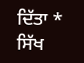ਦਿੱਤਾ *
ਸਿੱਖ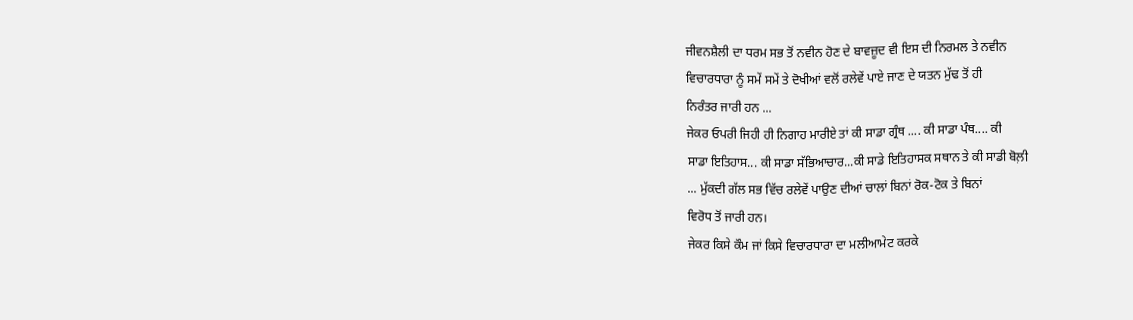ਜੀਵਨਸ਼ੈਲੀ ਦਾ ਧਰਮ ਸਭ ਤੋਂ ਨਵੀਨ ਹੋਣ ਦੇ ਬਾਵਜ਼ੂਦ ਵੀ ਇਸ ਦੀ ਨਿਰਮਲ ਤੇ ਨਵੀਨ
ਵਿਚਾਰਧਾਰਾ ਨੂੰ ਸਮੇਂ ਸਮੇਂ ਤੇ ਦੋਖੀਆਂ ਵਲੋਂ ਰਲੇਵੇਂ ਪਾਏ ਜਾਣ ਦੇ ਯਤਨ ਮੁੱਢ ਤੋਂ ਹੀ
ਨਿਰੰਤਰ ਜਾਰੀ ਹਨ ...
ਜੇਕਰ ਓਪਰੀ ਜਿਹੀ ਹੀ ਨਿਗਾਹ ਮਾਰੀਏ ਤਾਂ ਕੀ ਸਾਡਾ ਗ੍ਰੰਥ .... ਕੀ ਸਾਡਾ ਪੰਥ.... ਕੀ
ਸਾਡਾ ਇਤਿਹਾਸ... ਕੀ ਸਾਡਾ ਸੱਭਿਆਚਾਰ...ਕੀ ਸਾਡੇ ਇਤਿਹਾਸਕ ਸਥਾਨ ਤੇ ਕੀ ਸਾਡੀ ਬੋਲ਼ੀ
... ਮੁੱਕਦੀ ਗੱਲ ਸਭ ਵਿੱਚ ਰਲੇਵੇਂ ਪਾਉਣ ਦੀਆਂ ਚਾਲਾਂ ਬਿਨਾਂ ਰੋਕ-ਟੋਕ ਤੇ ਬਿਨਾਂ
ਵਿਰੋਧ ਤੋਂ ਜਾਰੀ ਹਨ।
ਜੇਕਰ ਕਿਸੇ ਕੌਮ ਜਾਂ ਕਿਸੇ ਵਿਚਾਰਧਾਰਾ ਦਾ ਮਲੀਆਮੇਟ ਕਰਕੇ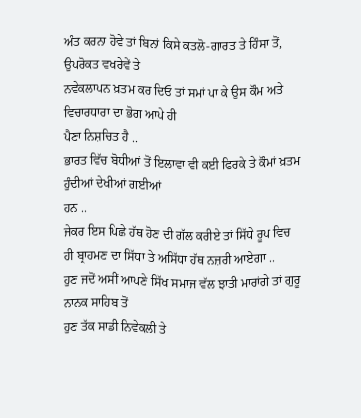ਅੰਤ ਕਰਨਾ ਹੋਵੇ ਤਾਂ ਬਿਨਾਂ ਕਿਸੇ ਕਤਲੋ-ਗਾਰਤ ਤੇ ਹਿੰਸਾ ਤੋਂ, ਉਪਰੋਕਤ ਵਖਰੇਵੇਂ ਤੇ
ਨਵੇਕਲਾਪਨ ਖ਼ਤਮ ਕਰ ਦਿਓ ਤਾਂ ਸਮਾਂ ਪਾ ਕੇ ਉਸ ਕੌਮ ਅਤੇ ਵਿਚਾਰਧਾਰਾ ਦਾ ਭੋਗ ਆਪੇ ਹੀ
ਪੈਣਾ ਨਿਸ਼ਚਿਤ ਹੈ ..
ਭਾਰਤ ਵਿੱਚ ਬੋਧੀਆਂ ਤੋਂ ਇਲਾਵਾ ਵੀ ਕਈ ਫਿਰਕੇ ਤੇ ਕੌਮਾਂ ਖ਼ਤਮ ਹੁੰਦੀਆਂ ਦੇਖੀਆਂ ਗਈਆਂ
ਹਨ ..
ਜੇਕਰ ਇਸ ਪਿਛੇ ਹੱਥ ਹੋਣ ਦੀ ਗੱਲ ਕਰੀਏ ਤਾਂ ਸਿੱਧੇ ਰੂਪ ਵਿਚ
ਹੀ ਬ੍ਰਾਹਮਣ ਦਾ ਸਿੱਧਾ ਤੇ ਅਸਿੱਧਾ ਹੱਥ ਨਜ਼ਰੀ ਆਏਗਾ ..
ਹੁਣ ਜਦੋਂ ਅਸੀਂ ਆਪਣੇ ਸਿੱਖ ਸਮਾਜ ਵੱਲ ਝਾਤੀ ਮਾਰਾਂਗੇ ਤਾਂ ਗੁਰੂ ਨਾਨਕ ਸਾਹਿਬ ਤੋਂ
ਹੁਣ ਤੱਕ ਸਾਡੀ ਨਿਵੇਕਲੀ ਤੇ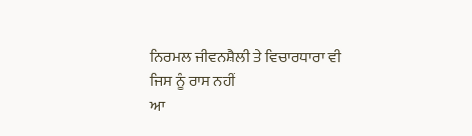ਨਿਰਮਲ ਜੀਵਨਸ਼ੈਲੀ ਤੇ ਵਿਚਾਰਧਾਰਾ ਵੀ ਜਿਸ ਨੂੰ ਰਾਸ ਨਹੀਂ
ਆ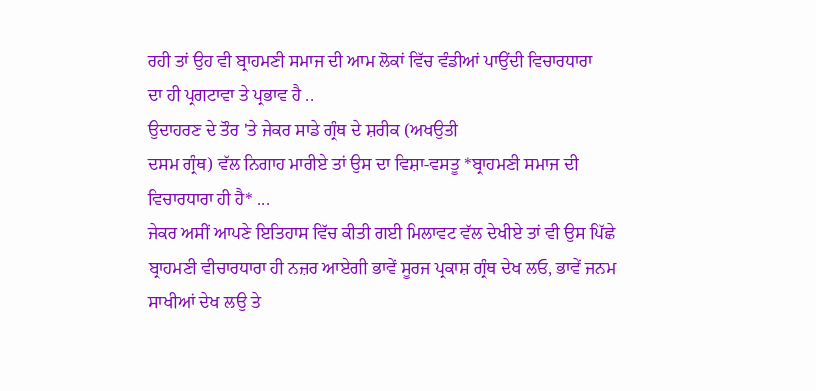ਰਹੀ ਤਾਂ ਉਹ ਵੀ ਬ੍ਰਾਹਮਣੀ ਸਮਾਜ ਦੀ ਆਮ ਲੋਕਾਂ ਵਿੱਚ ਵੰਡੀਆਂ ਪਾਉਂਦੀ ਵਿਚਾਰਧਾਰਾ
ਦਾ ਹੀ ਪ੍ਰਗਟਾਵਾ ਤੇ ਪ੍ਰਭਾਵ ਹੈ ..
ਉਦਾਹਰਣ ਦੇ ਤੌਰ 'ਤੇ ਜੇਕਰ ਸਾਡੇ ਗ੍ਰੰਥ ਦੇ ਸ਼ਰੀਕ (ਅਖਉਤੀ
ਦਸਮ ਗ੍ਰੰਥ) ਵੱਲ ਨਿਗਾਹ ਮਾਰੀਏ ਤਾਂ ਉਸ ਦਾ ਵਿਸ਼ਾ-ਵਸਤੂ *ਬ੍ਰਾਹਮਣੀ ਸਮਾਜ ਦੀ
ਵਿਚਾਰਧਾਰਾ ਹੀ ਹੈ* ...
ਜੇਕਰ ਅਸੀਂ ਆਪਣੇ ਇਤਿਹਾਸ ਵਿੱਚ ਕੀਤੀ ਗਈ ਮਿਲਾਵਟ ਵੱਲ ਦੇਖੀਏ ਤਾਂ ਵੀ ਉਸ ਪਿੱਛੇ
ਬ੍ਰਾਹਮਣੀ ਵੀਚਾਰਧਾਰਾ ਹੀ ਨਜ਼ਰ ਆਏਗੀ ਭਾਵੇਂ ਸੂਰਜ ਪ੍ਰਕਾਸ਼ ਗ੍ਰੰਥ ਦੇਖ ਲਓ, ਭਾਵੇਂ ਜਨਮ
ਸਾਖੀਆਂ ਦੇਖ ਲਉ ਤੇ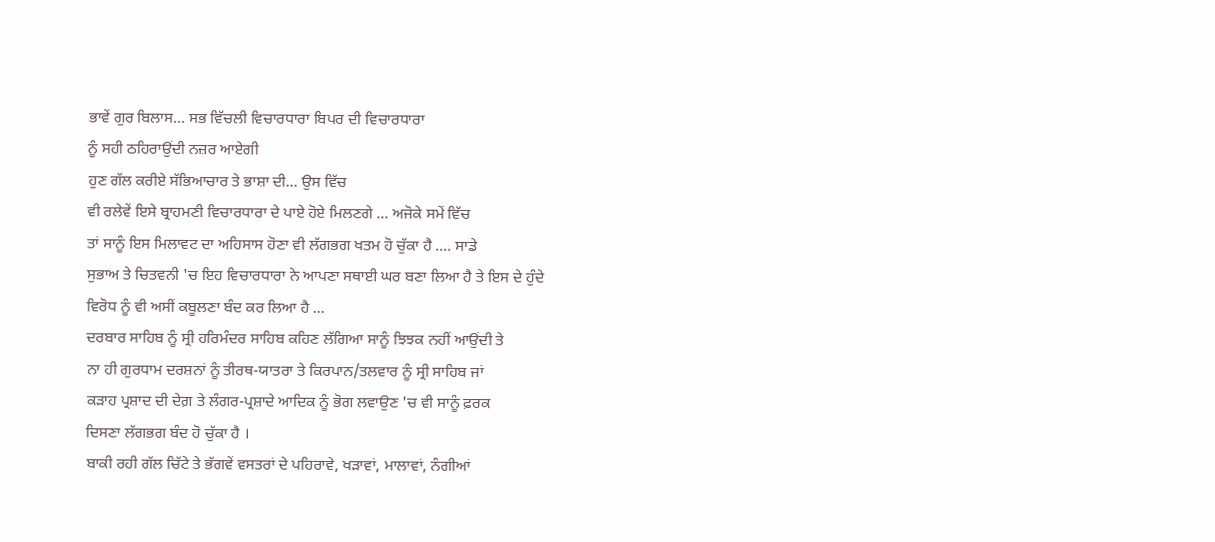ਭਾਵੇਂ ਗੁਰ ਬਿਲਾਸ... ਸਭ ਵਿੱਚਲੀ ਵਿਚਾਰਧਾਰਾ ਬਿਪਰ ਦੀ ਵਿਚਾਰਧਾਰਾ
ਨੂੰ ਸਹੀ ਠਹਿਰਾਉਂਦੀ ਨਜ਼ਰ ਆਏਗੀ
ਹੁਣ ਗੱਲ ਕਰੀਏ ਸੱਭਿਆਚਾਰ ਤੇ ਭਾਸ਼ਾ ਦੀ... ਉਸ ਵਿੱਚ
ਵੀ ਰਲੇਵੇਂ ਇਸੇ ਬ੍ਰਾਹਮਣੀ ਵਿਚਾਰਧਾਰਾ ਦੇ ਪਾਏ ਹੋਏ ਮਿਲਣਗੇ ... ਅਜੋਕੇ ਸਮੇਂ ਵਿੱਚ
ਤਾਂ ਸਾਨੂੰ ਇਸ ਮਿਲਾਵਟ ਦਾ ਅਹਿਸਾਸ ਹੋਣਾ ਵੀ ਲੱਗਭਗ ਖਤਮ ਹੋ ਚੁੱਕਾ ਹੈ .... ਸਾਡੇ
ਸੁਭਾਅ ਤੇ ਚਿਤਵਨੀ 'ਚ ਇਹ ਵਿਚਾਰਧਾਰਾ ਨੇ ਆਪਣਾ ਸਥਾਈ ਘਰ ਬਣਾ ਲਿਆ ਹੈ ਤੇ ਇਸ ਦੇ ਹੁੰਦੇ
ਵਿਰੋਧ ਨੂੰ ਵੀ ਅਸੀਂ ਕਬੂਲਣਾ ਬੰਦ ਕਰ ਲਿਆ ਹੈ ...
ਦਰਬਾਰ ਸਾਹਿਬ ਨੂੰ ਸ੍ਰੀ ਹਰਿਮੰਦਰ ਸਾਹਿਬ ਕਹਿਣ ਲੱਗਿਆ ਸਾਨੂੰ ਝਿਝਕ ਨਹੀਂ ਆਉਂਦੀ ਤੇ
ਨਾ ਹੀ ਗੁਰਧਾਮ ਦਰਸ਼ਨਾਂ ਨੂੰ ਤੀਰਥ-ਯਾਤਰਾ ਤੇ ਕਿਰਪਾਨ/ਤਲਵਾਰ ਨੂੰ ਸ੍ਰੀ ਸਾਹਿਬ ਜਾਂ
ਕੜਾਹ ਪ੍ਰਸ਼ਾਦ ਦੀ ਦੇਗ਼ ਤੇ ਲੰਗਰ-ਪ੍ਰਸ਼ਾਦੇ ਆਦਿਕ ਨੂੰ ਭੋਗ ਲਵਾਉਣ 'ਚ ਵੀ ਸਾਨੂੰ ਫ਼ਰਕ
ਦਿਸਣਾ ਲੱਗਭਗ ਬੰਦ ਹੋ ਚੁੱਕਾ ਹੈ ।
ਬਾਕੀ ਰਹੀ ਗੱਲ ਚਿੱਟੇ ਤੇ ਭੱਗਵੇਂ ਵਸਤਰਾਂ ਦੇ ਪਹਿਰਾਵੇ, ਖੜਾਵਾਂ, ਮਾਲਾਵਾਂ, ਨੰਗੀਆਂ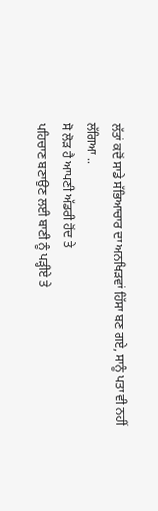ਲੱਤਾਂ ਕਦੋਂ ਸਾਡੇ ਸੱਭਿਆਚਾਰ ਦਾ ਅਨਖਿੜਵਾਂ ਹਿੱਸਾ ਬਣ ਗਏ, ਸਾਨੂੰ ਪਤਾ ਵੀ ਨਹੀਂ
ਲੱਗਿਆ ..
ਸੋ ਲੋੜ ਹੈ ਆਪਣੀ ਅੱਡਰੀ ਹੋਂਦ ਤੇ
ਪਹਿਚਾਣ ਬਣਾਉਣ ਲਈ ਬਾਣੀ ਨੂੰ ਪੜ੍ਹੀਏ ਤੇ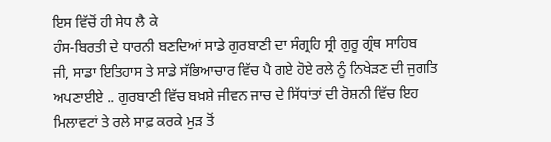ਇਸ ਵਿੱਚੋਂ ਹੀ ਸੇਧ ਲੈ ਕੇ
ਹੰਸ-ਬਿਰਤੀ ਦੇ ਧਾਰਨੀ ਬਣਦਿਆਂ ਸਾਡੇ ਗੁਰਬਾਣੀ ਦਾ ਸੰਗ੍ਰਹਿ ਸ੍ਰੀ ਗੁਰੂ ਗ੍ਰੰਥ ਸਾਹਿਬ
ਜੀ, ਸਾਡਾ ਇਤਿਹਾਸ ਤੇ ਸਾਡੇ ਸੱਭਿਆਚਾਰ ਵਿੱਚ ਪੈ ਗਏ ਹੋਏ ਰਲੇ ਨੂੰ ਨਿਖੇੜਣ ਦੀ ਜੁਗਤਿ
ਅਪਣਾਈਏ .. ਗੁਰਬਾਣੀ ਵਿੱਚ ਬਖ਼ਸ਼ੇ ਜੀਵਨ ਜਾਚ ਦੇ ਸਿੱਧਾਂਤਾਂ ਦੀ ਰੋਸ਼ਨੀ ਵਿੱਚ ਇਹ
ਮਿਲਾਵਟਾਂ ਤੇ ਰਲੇ ਸਾਫ਼ ਕਰਕੇ ਮੁੜ ਤੋਂ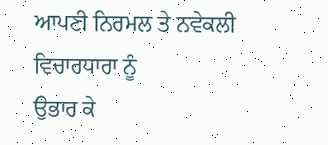ਆਪਣੀ ਨਿਰਮਲ ਤੇ ਨਵੇਕਲੀ ਵਿਚਾਰਧਾਰਾ ਨੂੰ
ਉਭਾਰ ਕੇ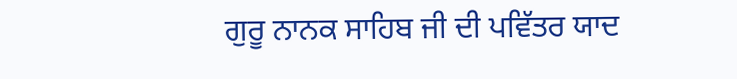ਗੁਰੂ ਨਾਨਕ ਸਾਹਿਬ ਜੀ ਦੀ ਪਵਿੱਤਰ ਯਾਦ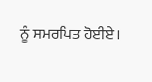ਨੂੰ ਸਮਰਪਿਤ ਹੋਈਏ।